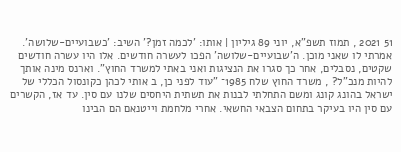51 2021 , תמוז תשפ"א, יוני 89 גיליון | אותו: 'לכמה זמן?' השיב: 'כשבועיים-שלושה'. אמרתי לו שאני מוכן. ה'שבועיים-שלושה' הפכו לעשרה חודשים. אלו היו עשרה חודשים שקטים, נסבלים, אחר כך סגרו את הנציגות ואני באתי למשרד החוץ". וארנס מינה אותך להיות מנכ"ל? , משרד החוץ שלח 1985־ "עוד לפני כן, ב אותי לכהן כקונסול הכללי של ישראל בהונג קונג ומשם התחלתי לבנות את תשתית היחסים שלנו עם סין. עד אז, הקשרים עם סין היו בעיקר בתחום הצבאי החשאי. אחרי מלחמת וייטנאם הם הבינו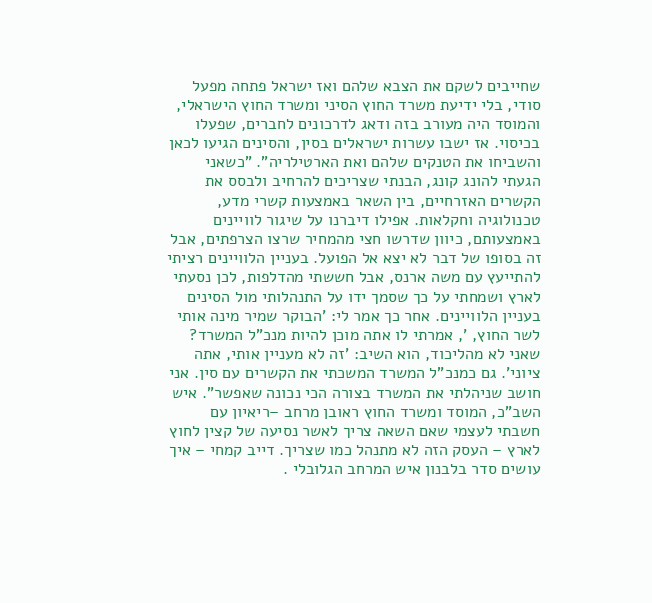שחייבים לשקם את הצבא שלהם ואז ישראל פתחה מפעל סודי, בלי ידיעת משרד החוץ הסיני ומשרד החוץ הישראלי, והמוסד היה מעורב בזה ודאג לדרכונים לחברים, שפעלו בכיסוי. אז ישבו עשרות ישראלים בסין, והסינים הגיעו לכאן והשביחו את הטנקים שלהם ואת הארטילריה". "כשאני הגעתי להונג קונג, הבנתי שצריכים להרחיב ולבסס את הקשרים האזרחיים, בין השאר באמצעות קשרי מדע, טכנולוגיה וחקלאות. אפילו דיברנו על שיגור לוויינים באמצעותם, כיוון שדרשו חצי מהמחיר שרצו הצרפתים, אבל זה בסופו של דבר לא יצא אל הפועל. בעניין הלוויינים רציתי להתייעץ עם משה ארנס, אבל חששתי מהדלפות, לכן נסעתי לארץ ושמחתי על כך שסמך ידו על התנהלותי מול הסינים בעניין הלוויינים. אחר כך אמר לי: 'הבוקר שמיר מינה אותי לשר החוץ, ', אמרתי לו אתה מוכן להיות מנכ"ל המשרד? שאני לא מהליכוד, הוא השיב: 'זה לא מעניין אותי, אתה ציוני'. גם כמנכ"ל המשרד המשכתי את הקשרים עם סין. אני חושב שניהלתי את המשרד בצורה הכי נכונה שאפשר". איש השב"כ, המוסד ומשרד החוץ ראובן מרחב –ריאיון עם חשבתי לעצמי שאם השאה צריך לאשר נסיעה של קצין לחוץ לארץ – העסק הזה לא מתנהל כמו שצריך. דייב קמחי – איך עושים סדר בלבנון איש המרחב הגלובלי .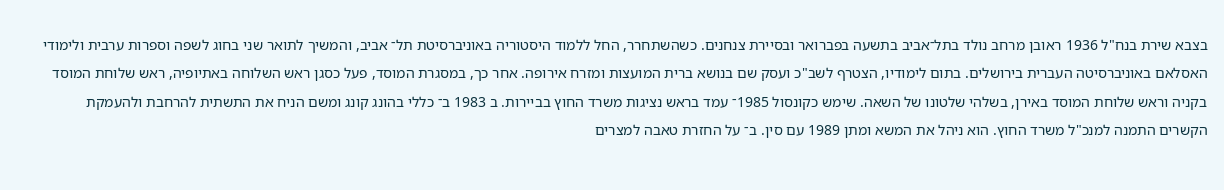בצבא שירת בנח"ל 1936 ראובן מרחב נולד בתל־אביב בתשעה בפברואר ובסיירת צנחנים. כשהשתחרר, החל ללמוד היסטוריה באוניברסיטת תל־ אביב, והמשיך לתואר שני בחוג לשפה וספרות ערבית ולימודי האסלאם באוניברסיטה העברית בירושלים. בתום לימודיו, הצטרף לשב"כ ועסק שם בנושא ברית המועצות ומזרח אירופה. אחר כך, במסגרת המוסד, פעל כסגן ראש השלוחה באתיופיה, ראש שלוחת המוסד בקניה וראש שלוחת המוסד באירן, בשלהי שלטונו של השאה. שימש כקונסול 1985־ עמד בראש נציגות משרד החוץ בביירות. ב 1983 ב־ כללי בהונג קונג ומשם הניח את התשתית להרחבת ולהעמקת הקשרים התמנה למנכ"ל משרד החוץ. הוא ניהל את המשא ומתן 1989 עם סין. ב־ על החזרת טאבה למצרים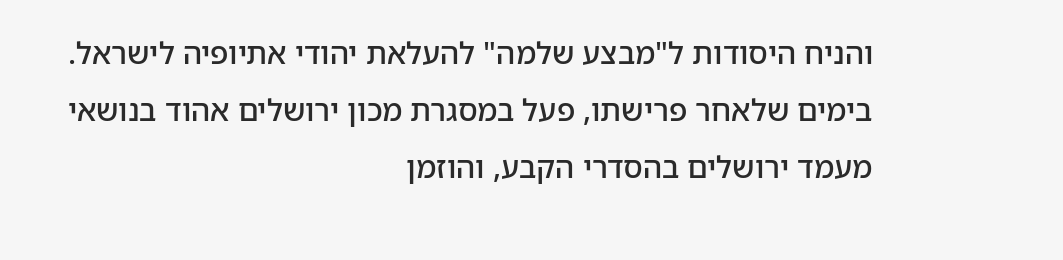והניח היסודות ל"מבצע שלמה" להעלאת יהודי אתיופיה לישראל. בימים שלאחר פרישתו, פעל במסגרת מכון ירושלים אהוד בנושאי מעמד ירושלים בהסדרי הקבע, והוזמן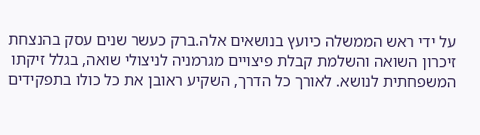על ידי ראש הממשלה כיועץ בנושאים אלה.ברק כעשר שנים עסק בהנצחת זיכרון השואה והשלמת קבלת פיצויים מגרמניה לניצולי שואה, בגלל זיקתו המשפחתית לנושא. לאורך כל הדרך, השקיע ראובן את כל כולו בתפקידים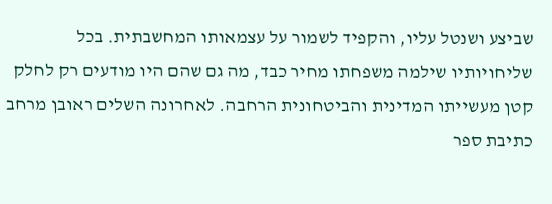שביצע ושנטל עליו, והקפיד לשמור על עצמאותו המחשבתית. בכל שליחויותיו שילמה משפחתו מחיר כבד, מה גם שהם היו מודעים רק לחלק קטן מעשייתו המדינית והביטחונית הרחבה. לאחרונה השלים ראובן מרחב כתיבת ספר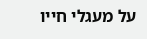על מעגלי חייו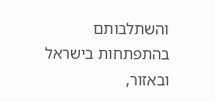והשתלבותם בהתפתחות בישראל ובאזור,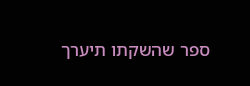ספר שהשקתו תיערך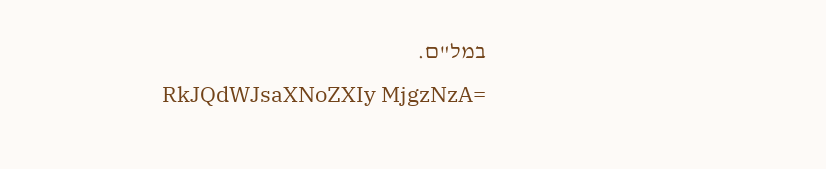במל"ם.
RkJQdWJsaXNoZXIy MjgzNzA=